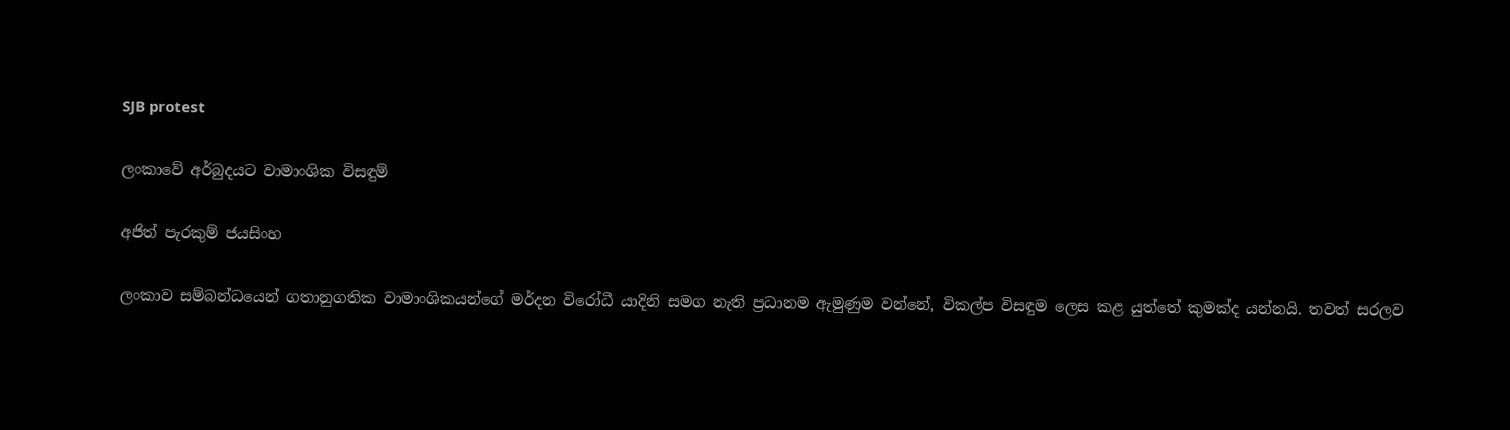SJB protest

ලංකාවේ අර්බුදයට වාමාංශික විසඳුම්

අජිත් පැරකුම් ජයසිංහ

ලංකාව සම්බන්ධයෙන් ගතානුගතික වාමාංශිකයන්ගේ මර්දන විරෝධී යාදිනි සමග නැති ප්‍රධානම ඇමුණුම වන්නේ, විකල්ප විසඳුම ලෙස කළ යුත්තේ කුමක්ද යන්නයි. තවත් සරලව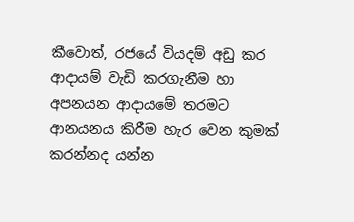කීවොත්, රජයේ වියදම් අඩු කර ආදායම් වැඩි කරගැනීම හා අපනයන ආදායමේ තරමට ආනයනය කිරීම හැර වෙන කුමක් කරන්නද යන්න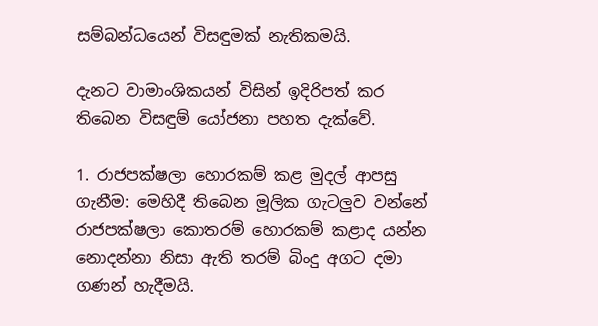සම්බන්ධයෙන් විසඳුමක් නැතිකමයි.

දැනට වාමාංශිකයන් විසින් ඉදිරිපත් කර තිබෙන විසඳුම් යෝජනා පහත දැක්වේ.

1. රාජපක්ෂලා හොරකම් කළ මුදල් ආපසු ගැනීම: මෙහිදී තිබෙන මූලික ගැටලුව වන්නේ රාජපක්ෂලා කොතරම් හොරකම් කළාද යන්න නොදන්නා නිසා ඇති තරම් බිංදු අගට දමා ගණන් හැදීමයි.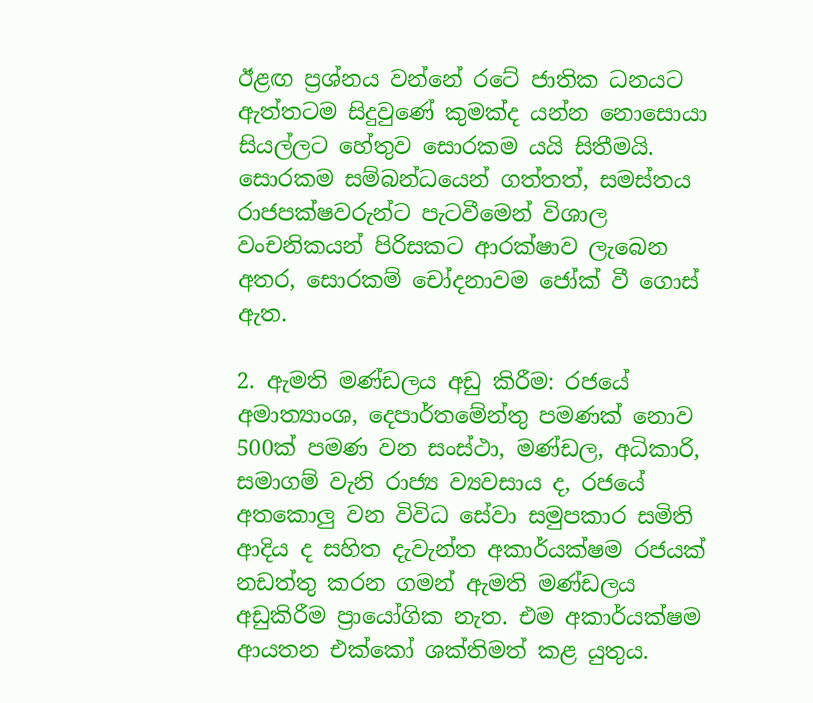ඊළඟ ප්‍රශ්නය වන්නේ රටේ ජාතික ධනයට ඇත්තටම සිදුවුණේ කුමක්ද යන්න නොසොයා සියල්ලට හේතුව සොරකම යයි සිතීමයි. සොරකම සම්බන්ධයෙන් ගත්තත්, සමස්තය රාජපක්ෂවරුන්ට පැටවීමෙන් විශාල වංචනිකයන් පිරිසකට ආරක්ෂාව ලැබෙන අතර, සොරකම් චෝදනාවම ජෝක් වී ගොස් ඇත.

2. ඇමති මණ්ඩලය අඩු කිරීම: රජයේ අමාත්‍යාංශ, දෙපාර්තමේන්තු පමණක් නොව 500ක් පමණ වන සංස්ථා, මණ්ඩල, අධිකාරි, සමාගම් වැනි රාජ්‍ය ව්‍යවසාය ද, රජයේ අතකොලු වන විවිධ සේවා සමුපකාර සමිති ආදිය ද සහිත දැවැන්ත අකාර්යක්ෂම රජයක් නඩත්තු කරන ගමන් ඇමති මණ්ඩලය අඩුකිරීම ප්‍රායෝගික නැත. එම අකාර්යක්ෂම ආයතන එක්කෝ ශක්තිමත් කළ යුතුය.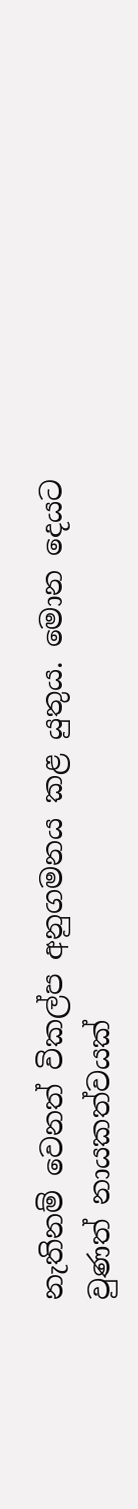නැතිනම් වෙනත් විකල්ප අනුගමනය කළ යුතුය. මොන දෙයට වුණත් නායකත්වයක්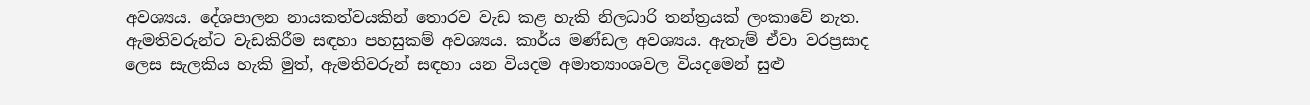අවශ්‍යය. දේශපාලන නායකත්වයකින් තොරව වැඩ කළ හැකි නිලධාරි තන්ත්‍රයක් ලංකාවේ නැත. ඇමතිවරුන්ට වැඩකිරීම සඳහා පහසුකම් අවශ්‍යය. කාර්ය මණ්ඩල අවශ්‍යය. ඇතැම් ඒවා වරප්‍රසාද ලෙස සැලකිය හැකි මුත්, ඇමතිවරුන් සඳහා යන වියදම අමාත්‍යාංශවල වියදමෙන් සුළු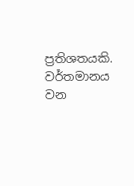ප්‍රතිශතයකි. වර්තමානය වන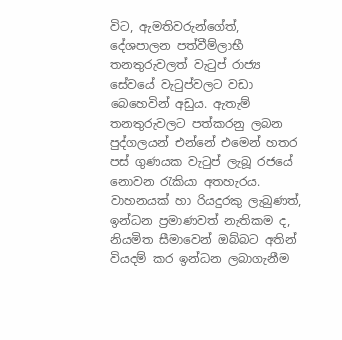විට, ඇමතිවරුන්ගේත්, දේශපාලන පත්වීම්ලාභී තනතුරුවලත් වැටුප් රාජ්‍ය සේවයේ වැටුප්වලට වඩා බෙහෙවින් අඩුය. ඇතැම් තනතුරුවලට පත්කරනු ලබන පුද්ගලයන් එන්නේ එමෙන් හතර පස් ගුණයක වැටුප් ලැබූ රජයේ නොවන රැකියා අතහැරය. වාහනයක් හා රියදුරකු ලැබුණත්, ඉන්ධන ප්‍රමාණවත් නැතිකම ද, නියමිත සීමාවෙන් ඔබ්බට අතින් වියදම් කර ඉන්ධන ලබාගැනීම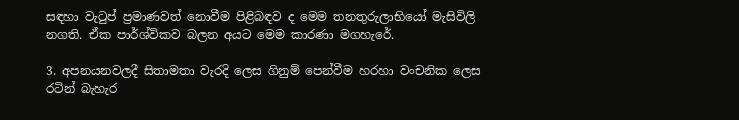සඳහා වැටුප් ප්‍රමාණවත් නොවීම පිළිබඳව ද මෙම තනතුරුලාභියෝ මැසිවිලි නගති. ඒක පාර්ශ්විකව බලන අයට මෙම කාරණා මගහැරේ.

3. අපනයනවලදී සිතාමතා වැරදි ලෙස ගිනුම් පෙන්වීම හරහා වංචනික ලෙස රටින් බැහැර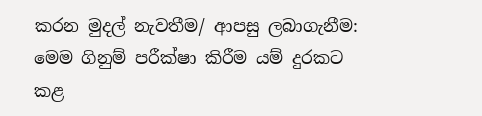කරන මුදල් නැවතීම/ ආපසු ලබාගැනීම: මෙම ගිනුම් පරීක්ෂා කිරීම යම් දුරකට කළ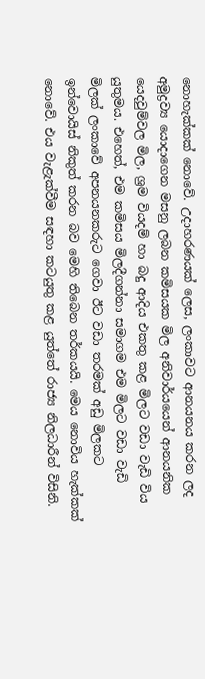නොහැක්කක් නොවේ. උදාහරණයක් ලෙස, ලංකාවට ආනයනය කරන ලද අමුද්‍රව්‍ය යොදාගෙන මසනු ලබන කමිසයක මිල අනිවාර්යයෙන් ආනයනික යෙදවුම්වල මිල, ශ්‍රම වියදම් හා බදු ආදිය එකතු කළ මිලට වඩා වැඩි විය යුතුමය. එහෙත්, එම කමිසය මිලදීගන්නා සමාගම එම මිලට වඩා වැඩි මිලක් ලංකාවේ අපනයනකරුට ගෙවා ඊට වඩා තරමක් අඩු මිලකට ඉන්වොයිස් නිකුත් කරන බව මෙහි තිබෙන තර්කයයි. මෙය නොවිය හැක්කක් නොවේ. එය වැළැක්වීම සඳහා කටයුතු කළ යුත්තේ රාජ්‍ය නිලධාරීන් විසිනි.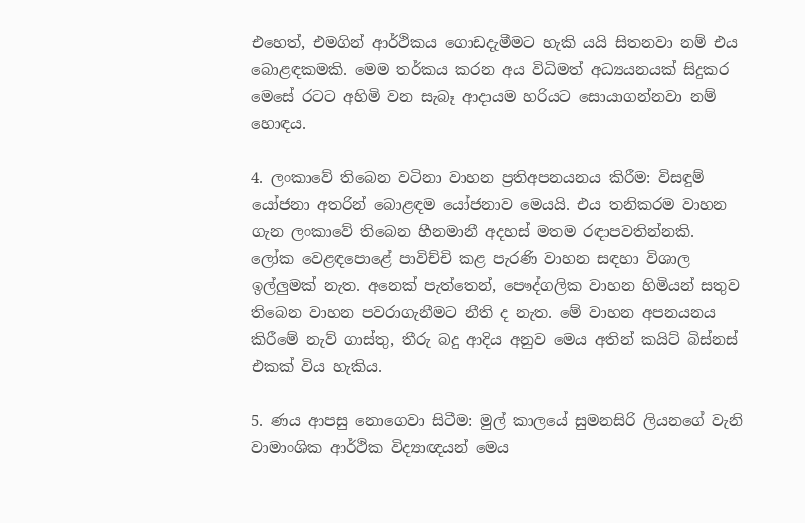එහෙත්, එමගින් ආර්ථිකය ගොඩදැමීමට හැකි යයි සිතනවා නම් එය බොළඳකමකි. මෙම තර්කය කරන අය විධිමත් අධ්‍යයනයක් සිදුකර මෙසේ රටට අහිමි වන සැබෑ ආදායම හරියට සොයාගන්නවා නම් හොඳය.

4. ලංකාවේ තිබෙන වටිනා වාහන ප්‍රතිඅපනයනය කිරීම: විසඳුම් යෝජනා අතරින් බොළඳම යෝජනාව මෙයයි. එය තනිකරම වාහන ගැන ලංකාවේ තිබෙන හීනමානී අදහස් මතම රඳාපවතින්නකි. ලෝක වෙළඳපොළේ පාවිච්චි කළ පැරණි වාහන සඳහා විශාල ඉල්ලුමක් නැත. අනෙක් පැත්තෙන්, පෞද්ගලික වාහන හිමියන් සතුව තිබෙන වාහන පවරාගැනීමට නීති ද නැත. මේ වාහන අපනයනය කිරීමේ නැව් ගාස්තු, තීරු බදු ආදිය අනුව මෙය අතින් කයිට් බිස්නස් එකක් විය හැකිය.

5. ණය ආපසු නොගෙවා සිටීම: මුල් කාලයේ සුමනසිරි ලියනගේ වැනි වාමාංශික ආර්ථික විද්‍යාඥයන් මෙය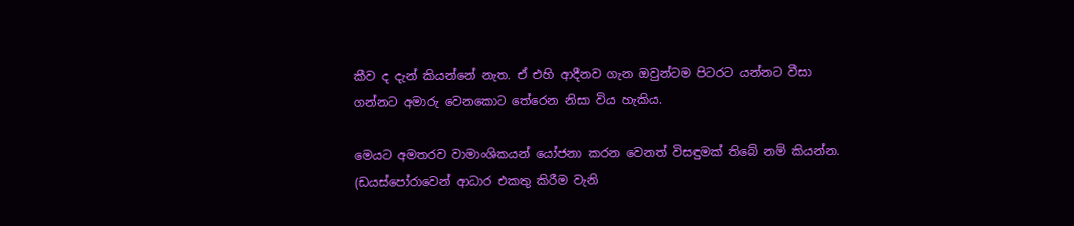කීව ද දැන් කියන්නේ නැත. ඒ එහි ආදීනව ගැන ඔවුන්ටම පිටරට යන්නට වීසා ගන්නට අමාරු වෙනකොට තේරෙන නිසා විය හැකිය.

මෙයට අමතරව වාමාංශිකයන් යෝජනා කරන වෙනත් විසඳුමක් තිබේ නම් කියන්න. (ඩයස්පෝරාවෙන් ආධාර එකතු කිරීම වැනි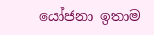යෝජනා ඉතාම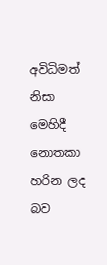අවිධිමත් නිසා මෙහිදී නොතකා හරින ලද බව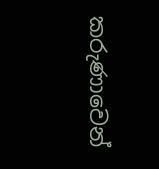කරුණාවෙන්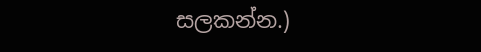සලකන්න.)